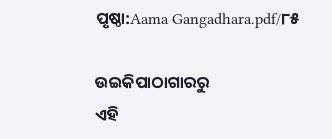ପୃଷ୍ଠା:Aama Gangadhara.pdf/୮୫

ଉଇକିପାଠାଗାର‌ରୁ
ଏହି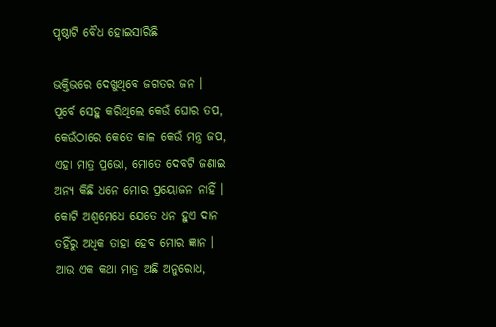ପୃଷ୍ଠାଟି ବୈଧ ହୋଇସାରିଛି

ଭକ୍ତିଭରେ ଦେଖୁଥିବେ ଜଗତର ଜନ ।
ପୂର୍ବେ ସେହୁ କରିଥିଲେ କେଉଁ ଘୋର ତପ,
କେଉଁଠାରେ କେତେ କାଳ କେଉଁ ମନ୍ତ୍ର ଜପ,
ଏହା ମାତ୍ର ପ୍ରଭୋ, ମୋତେ ଦେବଟି ଜଣାଇ
ଅନ୍ୟ କିଛି ଧନେ ମୋର ପ୍ରୟୋଜନ ନାହିଁ ।
କୋଟି ଅଶ୍ୱମେଧେ ଯେତେ ଧନ ହୁଏ ଦାନ
ତହିଁରୁ ଅଧିକ ତାହା ହେବ ମୋର ଜ୍ଞାନ ।
ଆଉ ଏକ କଥା ମାତ୍ର ଅଛି ଅନୁରୋଧ,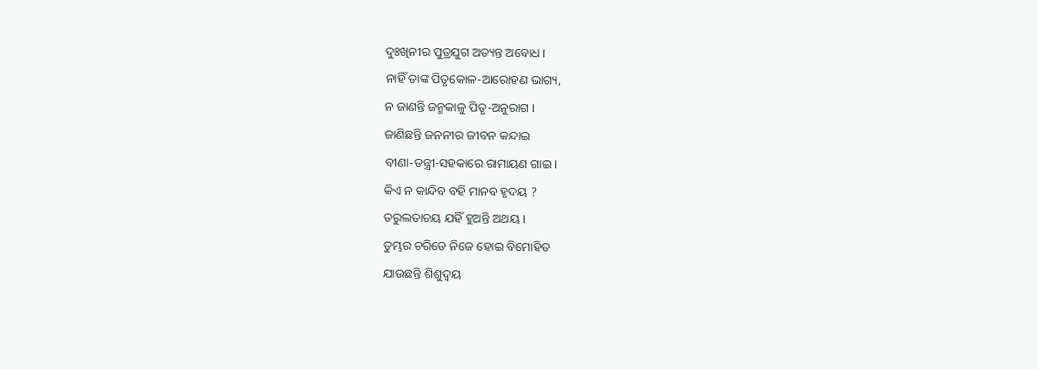ଦୁଃଖିନୀର ପୁତ୍ରଯୁଗ ଅତ୍ୟନ୍ତ ଅବୋଧ ।
ନାହିଁ ତାଙ୍କ ପିତୃକୋଳ-ଆରୋହଣ ଭାଗ୍ୟ,
ନ ଜାଣନ୍ତି ଜନ୍ମକାଳୁ ପିତୃ-ଅନୁରାଗ ।
ଜାଣିଛନ୍ତି ଜନନୀର ଜୀବନ କନ୍ଦାଇ
ବୀଣା-ତନ୍ତ୍ରୀ-ସହକାରେ ରାମାୟଣ ଗାଇ ।
କିଏ ନ କାନ୍ଦିବ ବହି ମାନବ ହୃଦୟ ?
ତରୁଲତାଚୟ ଯହିଁ ହୁଅନ୍ତି ଅଥୟ ।
ତୁମ୍ଭର ଚରିତେ ନିଜେ ହୋଇ ବିମୋହିତ
ଯାଉଛନ୍ତି ଶିଶୁଦ୍ୱୟ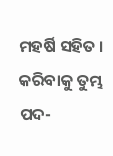ମହର୍ଷି ସହିତ ।
କରିବାକୁ ତୁମ୍ଭ ପଦ-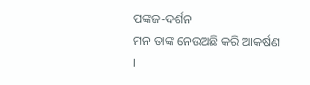ପଙ୍କଜ-ଦର୍ଶନ
ମନ ତାଙ୍କ ନେଉଅଛି କରି ଆକର୍ଷଣ ।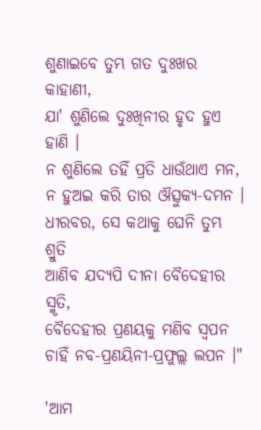ଶୁଣାଇବେ ତୁମ୍ଭ ଗତ ଦୁଃଖର କାହାଣୀ,
ଯା' ଶୁଣିଲେ ଦୁଃଖିନୀର ହୃଦ ହୁଏ ହାଣି ।
ନ ଶୁଣିଲେ ତହିଁ ପ୍ରତି ଧାଉଁଥାଏ ମନ,
ନ ହୁଅଇ କରି ତାର ଔତ୍ସୁକ୍ୟ-ଦମନ ।
ଧୀରବର, ସେ କଥାକୁ ଘେନି ତୁମ୍ଭ ଶ୍ରୁତି
ଆଣିବ ଯଦ୍ୟପି ଦୀନା ବୈଦେହୀର ସ୍ମୃତି,
ବୈଦେହୀର ପ୍ରଣୟକୁ ମଣିବ ସ୍ୱପନ
ଚାହିଁ ନବ-ପ୍ରଣୟିନୀ-ପ୍ରଫୁଲ୍ଲ ଲପନ ।"

'ଆମ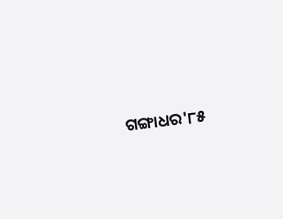ଗଙ୍ଗାଧର'୮୫